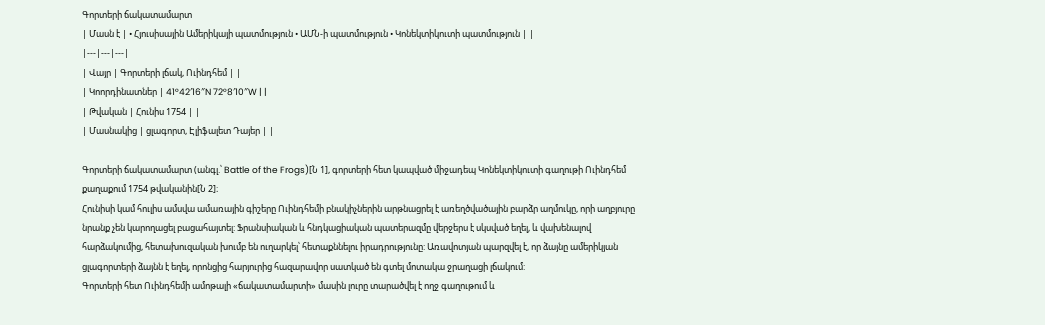Գորտերի ճակատամարտ
| Մասն է | • Հյուսիսային Ամերիկայի պատմություն • ԱՄՆ-ի պատմություն • Կոնեկտիկուտի պատմություն | |
|---|---|---|
| Վայր | Գորտերի լճակ, Ուինդհեմ | |
| Կոորդինատներ | 41°42′16″N 72°8′10″W | |
| Թվական | Հունիս 1754 | |
| Մասնակից | ցլագորտ, Էլիֆալետ Դայեր | |

Գորտերի ճակատամարտ (անգլ.՝ Battle of the Frogs)[Ն 1], գորտերի հետ կապված միջադեպ Կոնեկտիկուտի գաղութի Ուինդհեմ քաղաքում 1754 թվականին[Ն 2]։
Հունիսի կամ հուլիս ամսվա ամառային գիշերը Ուինդհեմի բնակիչներին արթնացրել է առեղծվածային բարձր աղմուկը, որի աղբյուրը նրանք չեն կարողացել բացահայտել: Ֆրանսիական և հնդկացիական պատերազմը վերջերս է սկսված եղել, և վախենալով հարձակումից, հետախուզական խումբ են ուղարկել՝ հետաքննելու իրադրությունը: Առավոտյան պարզվել է, որ ձայնը ամերիկյան ցլագորտերի ձայնն է եղել, որոնցից հարյուրից հազարավոր սատկած են գտել մոտակա ջրաղացի լճակում:
Գորտերի հետ Ուինդհեմի ամոթալի «ճակատամարտի» մասին լուրը տարածվել է ողջ գաղութում և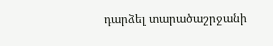դարձել տարածաշրջանի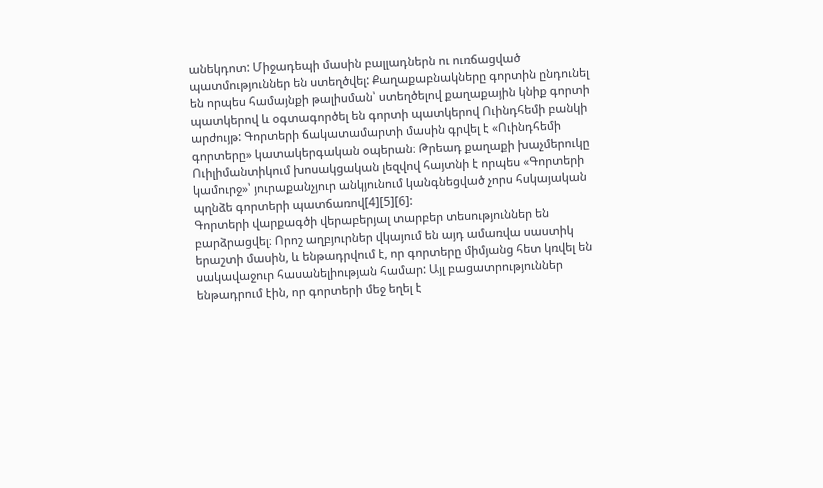անեկդոտ: Միջադեպի մասին բալլադներն ու ուռճացված պատմություններ են ստեղծվել: Քաղաքաբնակները գորտին ընդունել են որպես համայնքի թալիսման՝ ստեղծելով քաղաքային կնիք գորտի պատկերով և օգտագործել են գորտի պատկերով Ուինդհեմի բանկի արժույթ: Գորտերի ճակատամարտի մասին գրվել է «Ուինդհեմի գորտերը» կատակերգական օպերան։ Թրեադ քաղաքի խաչմերուկը Ուիլիմանտիկում խոսակցական լեզվով հայտնի է որպես «Գորտերի կամուրջ»՝ յուրաքանչյուր անկյունում կանգնեցված չորս հսկայական պղնձե գորտերի պատճառով[4][5][6]:
Գորտերի վարքագծի վերաբերյալ տարբեր տեսություններ են բարձրացվել։ Որոշ աղբյուրներ վկայում են այդ ամառվա սաստիկ երաշտի մասին, և ենթադրվում է, որ գորտերը միմյանց հետ կռվել են սակավաջուր հասանելիության համար: Այլ բացատրություններ ենթադրում էին, որ գորտերի մեջ եղել է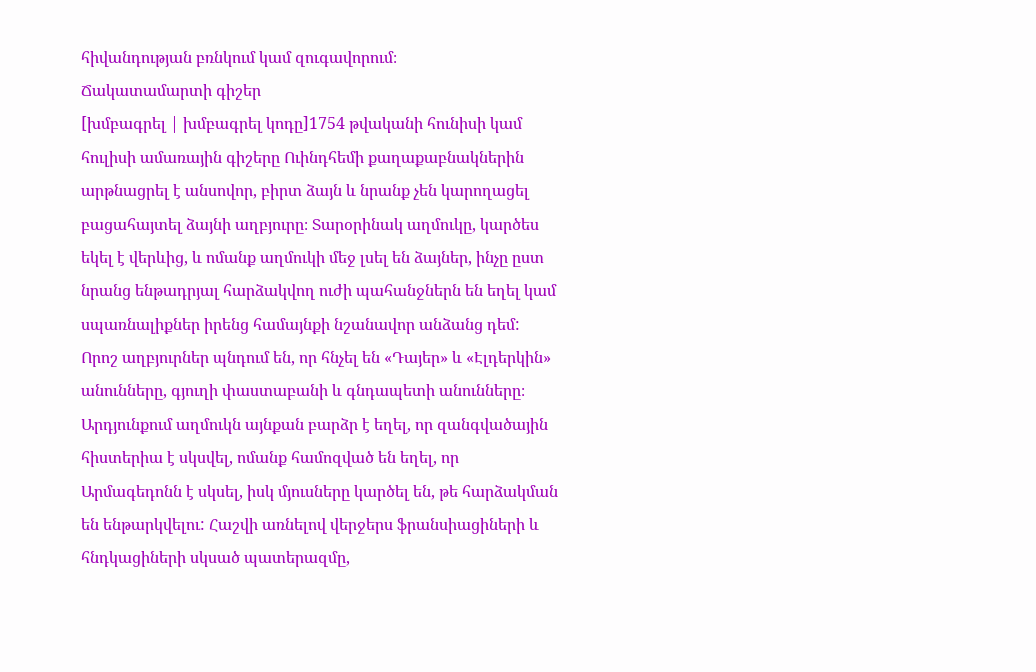հիվանդության բռնկում կամ զուգավորում։
Ճակատամարտի գիշեր
[խմբագրել | խմբագրել կոդը]1754 թվականի հունիսի կամ հուլիսի ամառային գիշերը Ուինդհեմի քաղաքաբնակներին արթնացրել է անսովոր, բիրտ ձայն և նրանք չեն կարողացել բացահայտել ձայնի աղբյուրը։ Տարօրինակ աղմուկը, կարծես եկել է վերևից, և ոմանք աղմուկի մեջ լսել են ձայներ, ինչը ըստ նրանց ենթադրյալ հարձակվող ուժի պահանջներն են եղել կամ սպառնալիքներ իրենց համայնքի նշանավոր անձանց դեմ: Որոշ աղբյուրներ պնդում են, որ հնչել են «Դայեր» և «Էլդերկին» անունները, գյուղի փաստաբանի և գնդապետի անունները։ Արդյունքում աղմուկն այնքան բարձր է եղել, որ զանգվածային հիստերիա է սկսվել, ոմանք համոզված են եղել, որ Արմագեդոնն է սկսել, իսկ մյուսները կարծել են, թե հարձակման են ենթարկվելու: Հաշվի առնելով վերջերս ֆրանսիացիների և հնդկացիների սկսած պատերազմը,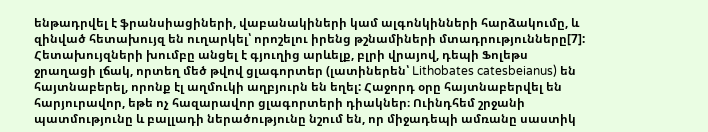ենթադրվել է ֆրանսիացիների, վաբանակիների կամ ալգոնկինների հարձակումը, և զինված հետախույզ են ուղարկել՝ որոշելու իրենց թշնամիների մտադրությունները[7]:
Հետախույզների խումբը անցել է գյուղից արևելք, բլրի վրայով, դեպի Ֆոլեթս ջրաղացի լճակ, որտեղ մեծ թվով ցլագորտեր (լատիներեն՝ Lithobates catesbeianus) են հայտնաբերել, որոնք էլ աղմուկի աղբյուրն են եղել: Հաջորդ օրը հայտնաբերվել են հարյուրավոր, եթե ոչ հազարավոր ցլագորտերի դիակներ։ Ուինդհեմ շրջանի պատմությունը և բալլադի ներածությունը նշում են, որ միջադեպի ամռանը սաստիկ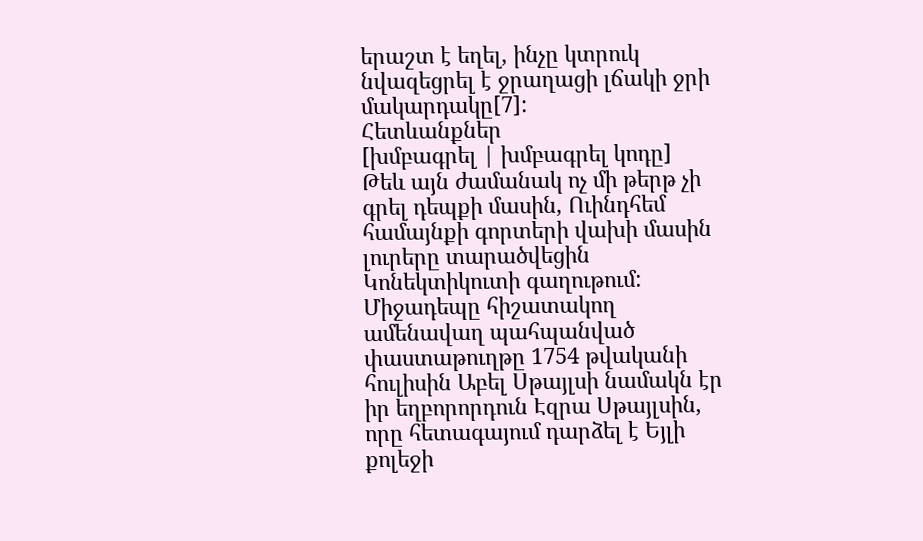երաշտ է եղել, ինչը կտրուկ նվազեցրել է ջրաղացի լճակի ջրի մակարդակը[7]:
Հետևանքներ
[խմբագրել | խմբագրել կոդը]
Թեև այն ժամանակ ոչ մի թերթ չի գրել դեպքի մասին, Ուինդհեմ համայնքի գորտերի վախի մասին լուրերը տարածվեցին Կոնեկտիկուտի գաղութում: Միջադեպը հիշատակող ամենավաղ պահպանված փաստաթուղթը 1754 թվականի հուլիսին Աբել Սթայլսի նամակն էր իր եղբորորդուն Էզրա Սթայլսին, որը հետագայում դարձել է Եյլի քոլեջի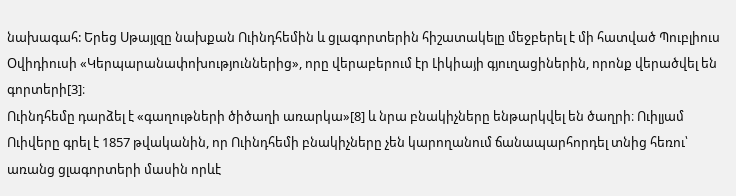նախագահ: Երեց Սթայլզը նախքան Ուինդհեմին և ցլագորտերին հիշատակելը մեջբերել է մի հատված Պուբլիուս Օվիդիուսի «Կերպարանափոխություններից», որը վերաբերում էր Լիկիայի գյուղացիներին, որոնք վերածվել են գորտերի[3]։
Ուինդհեմը դարձել է «գաղութների ծիծաղի առարկա»[8] և նրա բնակիչները ենթարկվել են ծաղրի։ Ուիլյամ Ուիվերը գրել է 1857 թվականին, որ Ուինդհեմի բնակիչները չեն կարողանում ճանապարհորդել տնից հեռու՝ առանց ցլագորտերի մասին որևէ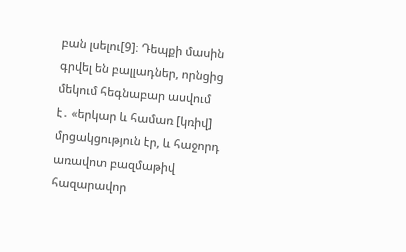բան լսելու[9]։ Դեպքի մասին գրվել են բալլադներ, որնցից մեկում հեգնաբար ասվում է․ «երկար և համառ [կռիվ] մրցակցություն էր, և հաջորդ առավոտ բազմաթիվ հազարավոր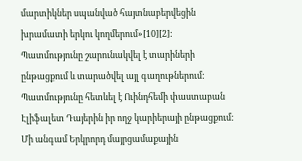մարտիկներ սպանված հայտնաբերվեցին խրամատի երկու կողմերում»[10][2]:
Պատմությունը շարունակվել է տարիների ընթացքում և տարածվել այլ գաղութներում: Պատմությունը հետևել է Ուինդհեմի փաստաբան Էլիֆալետ Դայերին իր ողջ կարիերայի ընթացքում: Մի անգամ Երկրորդ մայրցամաքային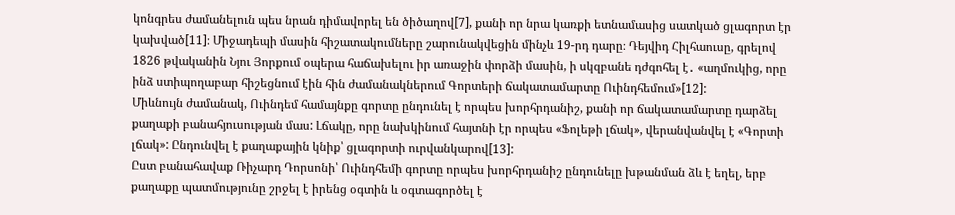կոնգրես ժամանելուն պես նրան դիմավորել են ծիծաղով[7], քանի որ նրա կառքի ետնամասից սատկած ցլագորտ էր կախված[11]։ Միջադեպի մասին հիշատակումները շարունակվեցին մինչև 19-րդ դարը։ Դեյվիդ Հիլհաուսը, գրելով 1826 թվականին Նյու Յորքում օպերա հաճախելու իր առաջին փորձի մասին, ի սկզբանե դժգոհել է․ «աղմուկից, որը ինձ ստիպողաբար հիշեցնում էին հին ժամանակներում Գորտերի ճակատամարտը Ուինդհեմում»[12]:
Միևնույն ժամանակ, Ուինդեմ համայնքը գորտը ընդունել է որպես խորհրդանիշ, քանի որ ճակատամարտը դարձել քաղաքի բանահյուսության մաս: Լճակը, որը նախկինում հայտնի էր որպես «Ֆոլեթի լճակ», վերանվանվել է «Գորտի լճակ»: Ընդունվել է քաղաքային կնիք՝ ցլագորտի ուրվանկարով[13]:
Ըստ բանահավաք Ռիչարդ Դորսոնի՝ Ուինդհեմի գորտը որպես խորհրդանիշ ընդունելը խթանման ձև է եղել, երբ քաղաքը պատմությունը շրջել է իրենց օգտին և օգտագործել է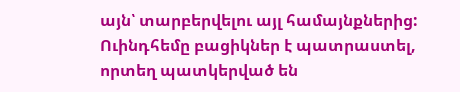այն՝ տարբերվելու այլ համայնքներից: Ուինդհեմը բացիկներ է պատրաստել, որտեղ պատկերված են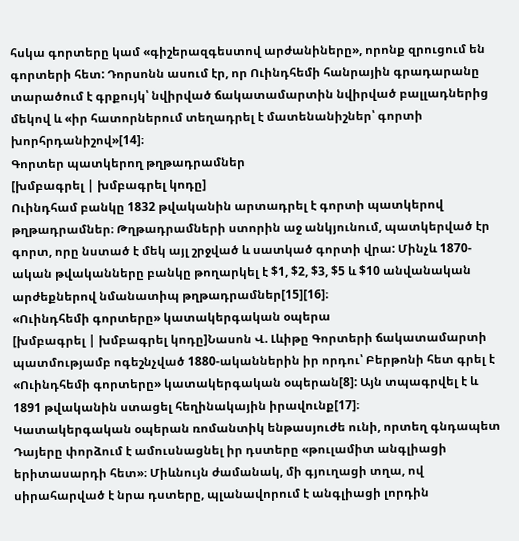հսկա գորտերը կամ «գիշերազգեստով արժանիները», որոնք զրուցում են գորտերի հետ: Դորսոնն ասում էր, որ Ուինդհեմի հանրային գրադարանը տարածում է գրքույկ՝ նվիրված ճակատամարտին նվիրված բալլադներից մեկով և «իր հատորներում տեղադրել է մատենանիշներ՝ գորտի խորհրդանիշով»[14]։
Գորտեր պատկերող թղթադրամներ
[խմբագրել | խմբագրել կոդը]
Ուինդհամ բանկը 1832 թվականին արտադրել է գորտի պատկերով թղթադրամներ։ Թղթադրամների ստորին աջ անկյունում, պատկերված էր գորտ, որը նստած է մեկ այլ շրջված և սատկած գորտի վրա: Մինչև 1870-ական թվականները բանկը թողարկել է $1, $2, $3, $5 և $10 անվանական արժեքներով նմանատիպ թղթադրամներ[15][16]։
«Ուինդհեմի գորտերը» կատակերգական օպերա
[խմբագրել | խմբագրել կոդը]Նասոն Վ. Լևիթը Գորտերի ճակատամարտի պատմությամբ ոգեշնչված 1880-ականներին իր որդու՝ Բերթոնի հետ գրել է «Ուինդհեմի գորտերը» կատակերգական օպերան[8]: Այն տպագրվել է և 1891 թվականին ստացել հեղինակային իրավունք[17]։
Կատակերգական օպերան ռոմանտիկ ենթասյուժե ունի, որտեղ գնդապետ Դայերը փորձում է ամուսնացնել իր դստերը «թուլամիտ անգլիացի երիտասարդի հետ»։ Միևնույն ժամանակ, մի գյուղացի տղա, ով սիրահարված է նրա դստերը, պլանավորում է անգլիացի լորդին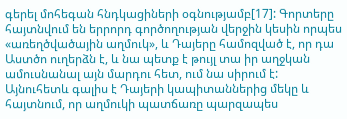գերել մոհեգան հնդկացիների օգնությամբ[17]: Գորտերը հայտնվում են երրորդ գործողության վերջին կեսին որպես «առեղծվածային աղմուկ», և Դայերը համոզված է, որ դա Աստծո ուղերձն է, և նա պետք է թույլ տա իր աղջկան ամուսնանալ այն մարդու հետ, ում նա սիրում է: Այնուհետև գալիս է Դայերի կապիտաններից մեկը և հայտնում, որ աղմուկի պատճառը պարզապես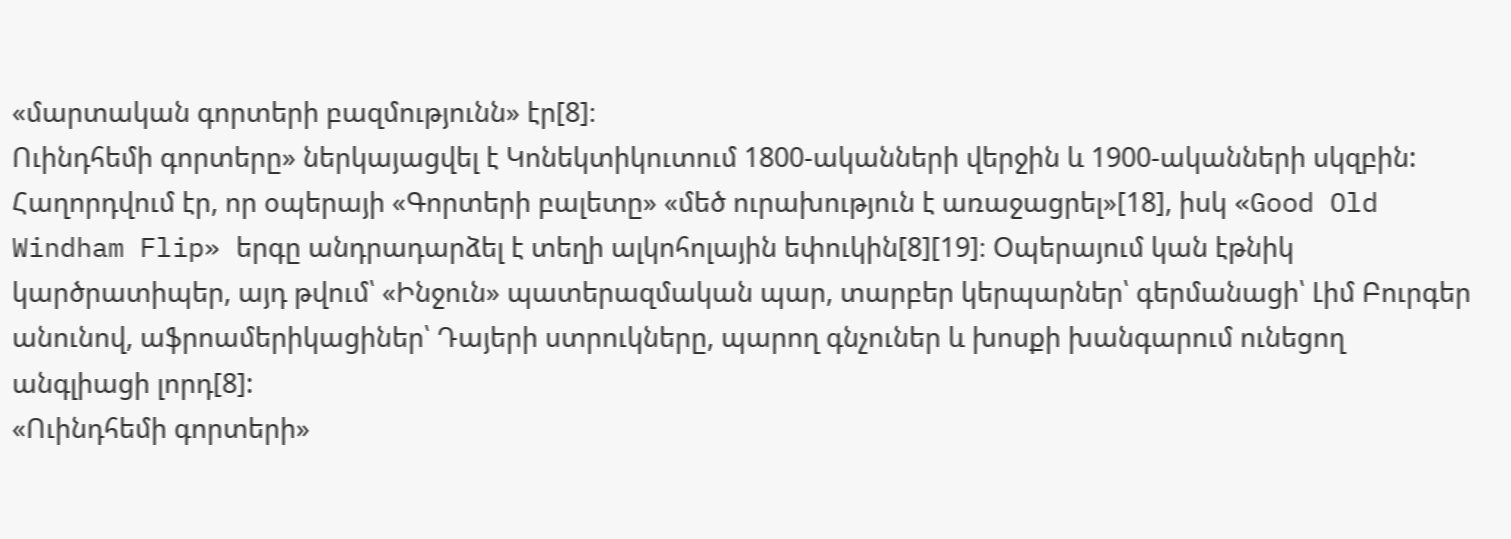«մարտական գորտերի բազմությունն» էր[8]։
Ուինդհեմի գորտերը» ներկայացվել է Կոնեկտիկուտում 1800-ականների վերջին և 1900-ականների սկզբին: Հաղորդվում էր, որ օպերայի «Գորտերի բալետը» «մեծ ուրախություն է առաջացրել»[18], իսկ «Good Old Windham Flip» երգը անդրադարձել է տեղի ալկոհոլային եփուկին[8][19]։ Օպերայում կան էթնիկ կարծրատիպեր, այդ թվում՝ «Ինջուն» պատերազմական պար, տարբեր կերպարներ՝ գերմանացի՝ Լիմ Բուրգեր անունով, աֆրոամերիկացիներ՝ Դայերի ստրուկները, պարող գնչուներ և խոսքի խանգարում ունեցող անգլիացի լորդ[8]:
«Ուինդհեմի գորտերի»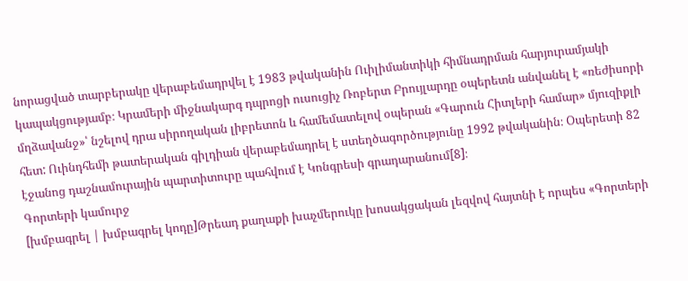նորացված տարբերակը վերաբեմադրվել է 1983 թվականին Ուիլիմանտիկի հիմնադրման հարյուրամյակի կապակցությամբ։ Կրամերի միջնակարգ դպրոցի ուսուցիչ Ռոբերտ Բրույլարդը օպերետն անվանել է «ռեժիսորի մղձավանջ»՝ նշելով դրա սիրողական լիբրետոն և համեմատելով օպերան «Գարուն Հիտլերի համար» մյուզիքլի հետ: Ուինդհեմի թատերական գիլդիան վերաբեմադրել է ստեղծագործությունը 1992 թվականին։ Օպերետի 82 էջանոց դաշնամուրային պարտիտուրը պահվում է Կոնգրեսի գրադարանում[8]։
Գորտերի կամուրջ
[խմբագրել | խմբագրել կոդը]Թրեադ քաղաքի խաչմերուկը խոսակցական լեզվով հայտնի է որպես «Գորտերի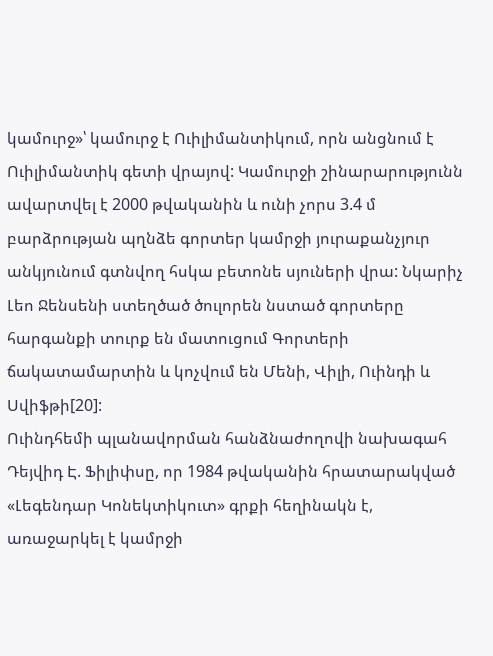կամուրջ»՝ կամուրջ է Ուիլիմանտիկում, որն անցնում է Ուիլիմանտիկ գետի վրայով: Կամուրջի շինարարությունն ավարտվել է 2000 թվականին և ունի չորս 3.4 մ բարձրության պղնձե գորտեր կամրջի յուրաքանչյուր անկյունում գտնվող հսկա բետոնե սյուների վրա: Նկարիչ Լեո Ջենսենի ստեղծած ծուլորեն նստած գորտերը հարգանքի տուրք են մատուցում Գորտերի ճակատամարտին և կոչվում են Մենի, Վիլի, Ուինդի և Սվիֆթի[20]:
Ուինդհեմի պլանավորման հանձնաժողովի նախագահ Դեյվիդ Է. Ֆիլիփսը, որ 1984 թվականին հրատարակված «Լեգենդար Կոնեկտիկուտ» գրքի հեղինակն է, առաջարկել է կամրջի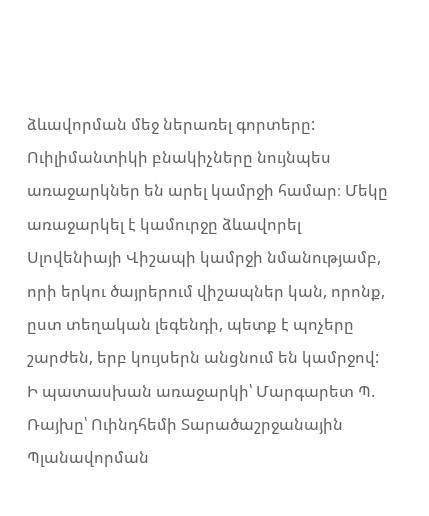ձևավորման մեջ ներառել գորտերը: Ուիլիմանտիկի բնակիչները նույնպես առաջարկներ են արել կամրջի համար։ Մեկը առաջարկել է կամուրջը ձևավորել Սլովենիայի Վիշապի կամրջի նմանությամբ, որի երկու ծայրերում վիշապներ կան, որոնք, ըստ տեղական լեգենդի, պետք է պոչերը շարժեն, երբ կույսերն անցնում են կամրջով: Ի պատասխան առաջարկի՝ Մարգարետ Պ. Ռայխը՝ Ուինդհեմի Տարածաշրջանային Պլանավորման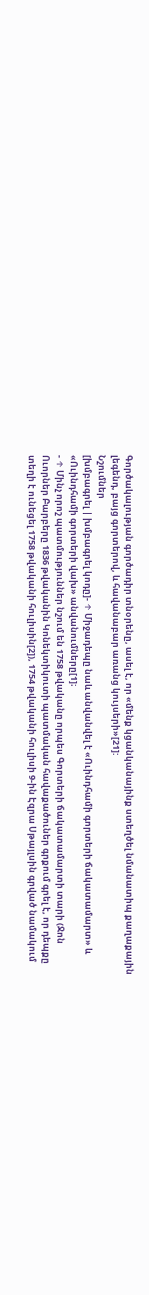Գործակալության գործադիր տնօրենը, ասել է, որ «մենք կցանկանայինք ստեղծել նմանատիպ քաղաքային լեգենդ, բայց գորտերով, և հավանաբար առանց կույսերի»[21]:
Նշումներ
[խմբագրել | խմբագրել կոդը]- ↑ Միջադեպը նաև անվանվել է «Ուինդհամի գորտերի ճակատամարտ» և «Ուինդհամի գորտերի վախ» անվանումները[1]։
- ↑ Մինչ որոշ պատմություններ նշում են 1758 թվականը որպես Գորտերի ճակատամարտի տարի (Ջոն Ուորներ Բարբերը 1836 թվականին Կոնեկտիկուտի պատմական հավաքածուներ գրքում գրել է, որ դեպքը տեղի է ունեցել 1758 թվականի հուլիսին[2]), 1754 թվականի հուլիսի 9-ին Էզրա Սթայլսին գրված նամակում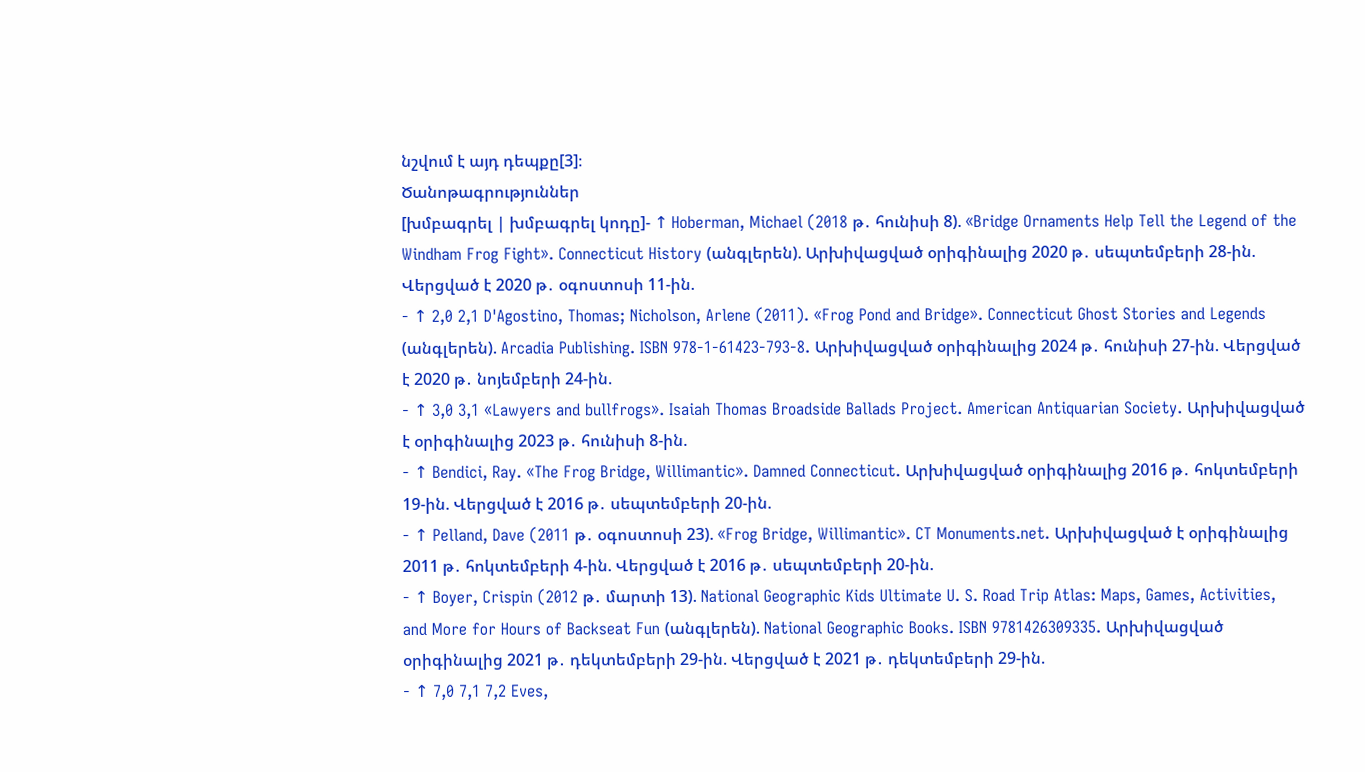նշվում է այդ դեպքը[3]։
Ծանոթագրություններ
[խմբագրել | խմբագրել կոդը]- ↑ Hoberman, Michael (2018 թ․ հունիսի 8). «Bridge Ornaments Help Tell the Legend of the Windham Frog Fight». Connecticut History (անգլերեն). Արխիվացված օրիգինալից 2020 թ․ սեպտեմբերի 28-ին. Վերցված է 2020 թ․ օգոստոսի 11-ին.
- ↑ 2,0 2,1 D'Agostino, Thomas; Nicholson, Arlene (2011). «Frog Pond and Bridge». Connecticut Ghost Stories and Legends (անգլերեն). Arcadia Publishing. ISBN 978-1-61423-793-8. Արխիվացված օրիգինալից 2024 թ․ հունիսի 27-ին. Վերցված է 2020 թ․ նոյեմբերի 24-ին.
- ↑ 3,0 3,1 «Lawyers and bullfrogs». Isaiah Thomas Broadside Ballads Project. American Antiquarian Society. Արխիվացված է օրիգինալից 2023 թ․ հունիսի 8-ին.
- ↑ Bendici, Ray. «The Frog Bridge, Willimantic». Damned Connecticut. Արխիվացված օրիգինալից 2016 թ․ հոկտեմբերի 19-ին. Վերցված է 2016 թ․ սեպտեմբերի 20-ին.
- ↑ Pelland, Dave (2011 թ․ օգոստոսի 23). «Frog Bridge, Willimantic». CT Monuments.net. Արխիվացված է օրիգինալից 2011 թ․ հոկտեմբերի 4-ին. Վերցված է 2016 թ․ սեպտեմբերի 20-ին.
- ↑ Boyer, Crispin (2012 թ․ մարտի 13). National Geographic Kids Ultimate U. S. Road Trip Atlas: Maps, Games, Activities, and More for Hours of Backseat Fun (անգլերեն). National Geographic Books. ISBN 9781426309335. Արխիվացված օրիգինալից 2021 թ․ դեկտեմբերի 29-ին. Վերցված է 2021 թ․ դեկտեմբերի 29-ին.
- ↑ 7,0 7,1 7,2 Eves,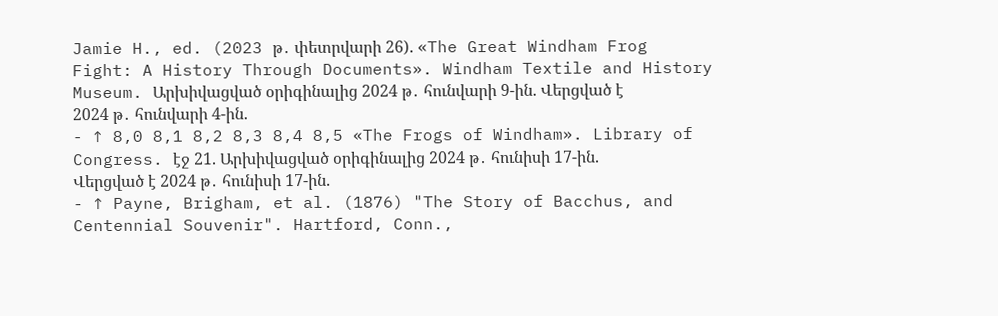Jamie H., ed. (2023 թ․ փետրվարի 26). «The Great Windham Frog Fight: A History Through Documents». Windham Textile and History Museum. Արխիվացված օրիգինալից 2024 թ․ հունվարի 9-ին. Վերցված է 2024 թ․ հունվարի 4-ին.
- ↑ 8,0 8,1 8,2 8,3 8,4 8,5 «The Frogs of Windham». Library of Congress. էջ 21. Արխիվացված օրիգինալից 2024 թ․ հունիսի 17-ին. Վերցված է 2024 թ․ հունիսի 17-ին.
- ↑ Payne, Brigham, et al. (1876) "The Story of Bacchus, and Centennial Souvenir". Hartford, Conn.,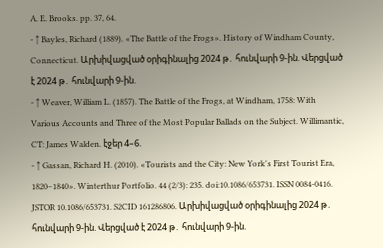A. E. Brooks. pp. 37, 64.
- ↑ Bayles, Richard (1889). «The Battle of the Frogs». History of Windham County, Connecticut. Արխիվացված օրիգինալից 2024 թ․ հունվարի 9-ին. Վերցված է 2024 թ․ հունվարի 9-ին.
- ↑ Weaver, William L. (1857). The Battle of the Frogs, at Windham, 1758: With Various Accounts and Three of the Most Popular Ballads on the Subject. Willimantic, CT: James Walden. էջեր 4–6.
- ↑ Gassan, Richard H. (2010). «Tourists and the City: New York's First Tourist Era, 1820–1840». Winterthur Portfolio. 44 (2/3): 235. doi:10.1086/653731. ISSN 0084-0416. JSTOR 10.1086/653731. S2CID 161286806. Արխիվացված օրիգինալից 2024 թ․ հունվարի 9-ին. Վերցված է 2024 թ․ հունվարի 9-ին.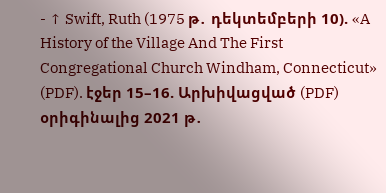- ↑ Swift, Ruth (1975 թ․ դեկտեմբերի 10). «A History of the Village And The First Congregational Church Windham, Connecticut» (PDF). էջեր 15–16. Արխիվացված (PDF) օրիգինալից 2021 թ․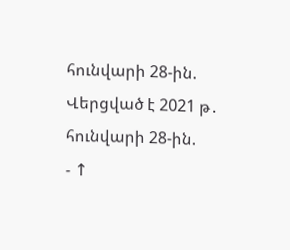հունվարի 28-ին. Վերցված է 2021 թ․ հունվարի 28-ին.
- ↑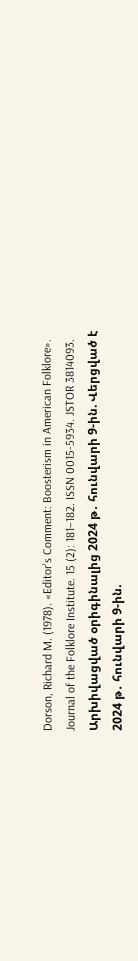Dorson, Richard M. (1978). «Editor's Comment: Boosterism in American Folklore». Journal of the Folklore Institute. 15 (2): 181–182. ISSN 0015-5934. JSTOR 3814093. Արխիվացված օրիգինալից 2024 թ․ հունվարի 9-ին. Վերցված է 2024 թ․ հունվարի 9-ին.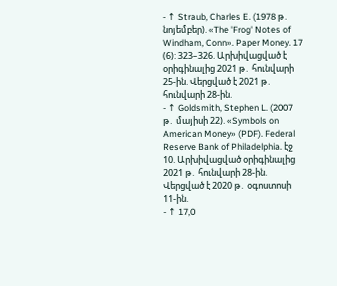- ↑ Straub, Charles E. (1978 թ․ նոյեմբեր). «The 'Frog' Notes of Windham, Conn». Paper Money. 17 (6): 323–326. Արխիվացված է օրիգինալից 2021 թ․ հունվարի 25-ին. Վերցված է 2021 թ․ հունվարի 28-ին.
- ↑ Goldsmith, Stephen L. (2007 թ․ մայիսի 22). «Symbols on American Money» (PDF). Federal Reserve Bank of Philadelphia. էջ 10. Արխիվացված օրիգինալից 2021 թ․ հունվարի 28-ին. Վերցված է 2020 թ․ օգոստոսի 11-ին.
- ↑ 17,0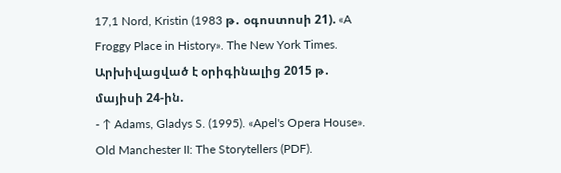17,1 Nord, Kristin (1983 թ․ օգոստոսի 21). «A Froggy Place in History». The New York Times. Արխիվացված է օրիգինալից 2015 թ․ մայիսի 24-ին.
- ↑ Adams, Gladys S. (1995). «Apel's Opera House». Old Manchester II: The Storytellers (PDF).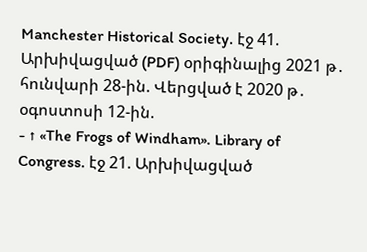Manchester Historical Society. էջ 41. Արխիվացված (PDF) օրիգինալից 2021 թ․ հունվարի 28-ին. Վերցված է 2020 թ․ օգոստոսի 12-ին.
- ↑ «The Frogs of Windham». Library of Congress. էջ 21. Արխիվացված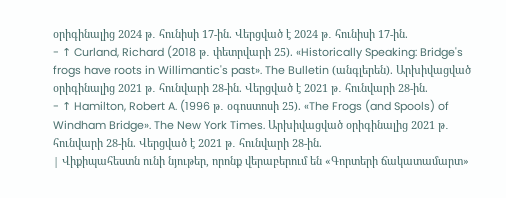օրիգինալից 2024 թ․ հունիսի 17-ին. Վերցված է 2024 թ․ հունիսի 17-ին.
- ↑ Curland, Richard (2018 թ․ փետրվարի 25). «Historically Speaking: Bridge's frogs have roots in Willimantic's past». The Bulletin (անգլերեն). Արխիվացված օրիգինալից 2021 թ․ հունվարի 28-ին. Վերցված է 2021 թ․ հունվարի 28-ին.
- ↑ Hamilton, Robert A. (1996 թ․ օգոստոսի 25). «The Frogs (and Spools) of Windham Bridge». The New York Times. Արխիվացված օրիգինալից 2021 թ․ հունվարի 28-ին. Վերցված է 2021 թ․ հունվարի 28-ին.
| Վիքիպահեստն ունի նյութեր, որոնք վերաբերում են «Գորտերի ճակատամարտ»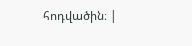հոդվածին։ |